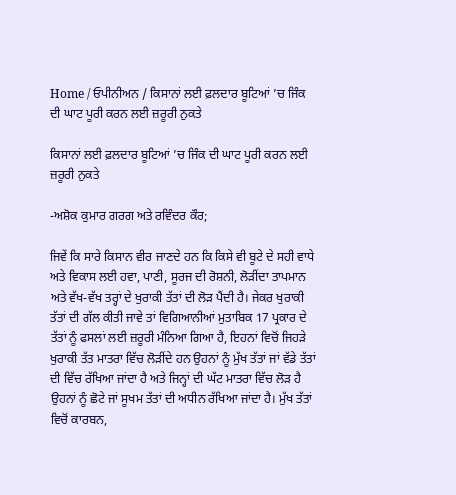Home / ਓਪੀਨੀਅਨ / ਕਿਸਾਨਾਂ ਲਈ ਫ਼ਲਦਾਰ ਬੂਟਿਆਂ ’ਚ ਜਿੰਕ ਦੀ ਘਾਟ ਪੂਰੀ ਕਰਨ ਲਈ ਜ਼ਰੂਰੀ ਨੁਕਤੇ

ਕਿਸਾਨਾਂ ਲਈ ਫ਼ਲਦਾਰ ਬੂਟਿਆਂ ’ਚ ਜਿੰਕ ਦੀ ਘਾਟ ਪੂਰੀ ਕਰਨ ਲਈ ਜ਼ਰੂਰੀ ਨੁਕਤੇ

-ਅਸ਼ੋਕ ਕੁਮਾਰ ਗਰਗ ਅਤੇ ਰਵਿੰਦਰ ਕੌਰ;

ਜਿਵੇਂ ਕਿ ਸਾਰੇ ਕਿਸਾਨ ਵੀਰ ਜਾਣਦੇ ਹਨ ਕਿ ਕਿਸੇ ਵੀ ਬੂਟੇ ਦੇ ਸਹੀ ਵਾਧੇ ਅਤੇ ਵਿਕਾਸ ਲਈ ਹਵਾ, ਪਾਣੀ, ਸੂਰਜ ਦੀ ਰੋਸ਼ਨੀ, ਲੋੜੀਂਦਾ ਤਾਪਮਾਨ ਅਤੇ ਵੱਖ-ਵੱਖ ਤਰ੍ਹਾਂ ਦੇ ਖੁਰਾਕੀ ਤੱਤਾਂ ਦੀ ਲੋੜ ਪੈਂਦੀ ਹੈ। ਜੇਕਰ ਖੁਰਾਕੀ ਤੱਤਾਂ ਦੀ ਗੱਲ ਕੀਤੀ ਜਾਵੇ ਤਾਂ ਵਿਗਿਆਨੀਆਂ ਮੁਤਾਬਿਕ 17 ਪ੍ਰਕਾਰ ਦੇ ਤੱਤਾਂ ਨੂੰ ਫਸਲਾਂ ਲਈ ਜ਼ਰੂਰੀ ਮੰਨਿਆ ਗਿਆ ਹੈ, ਇਹਨਾਂ ਵਿਚੋਂ ਜਿਹੜੇ ਖੁਰਾਕੀ ਤੱਤ ਮਾਤਰਾ ਵਿੱਚ ਲੋੜੀਂਦੇ ਹਨ ਉਹਨਾਂ ਨੂੰ ਮੁੱਖ ਤੱਤਾਂ ਜਾਂ ਵੱਡੇ ਤੱਤਾਂ ਦੀ ਵਿੱਚ ਰੱਖਿਆ ਜਾਂਦਾ ਹੈ ਅਤੇ ਜਿਨ੍ਹਾਂ ਦੀ ਘੱਟ ਮਾਤਰਾ ਵਿੱਚ ਲੋੜ ਹੈ ਉਹਨਾਂ ਨੂੰ ਛੋਟੇ ਜਾਂ ਸੂਖਮ ਤੱਤਾਂ ਦੀ ਅਧੀਨ ਰੱਖਿਆ ਜਾਂਦਾ ਹੈ। ਮੁੱਖ ਤੱਤਾਂ ਵਿਚੋਂ ਕਾਰਬਨ,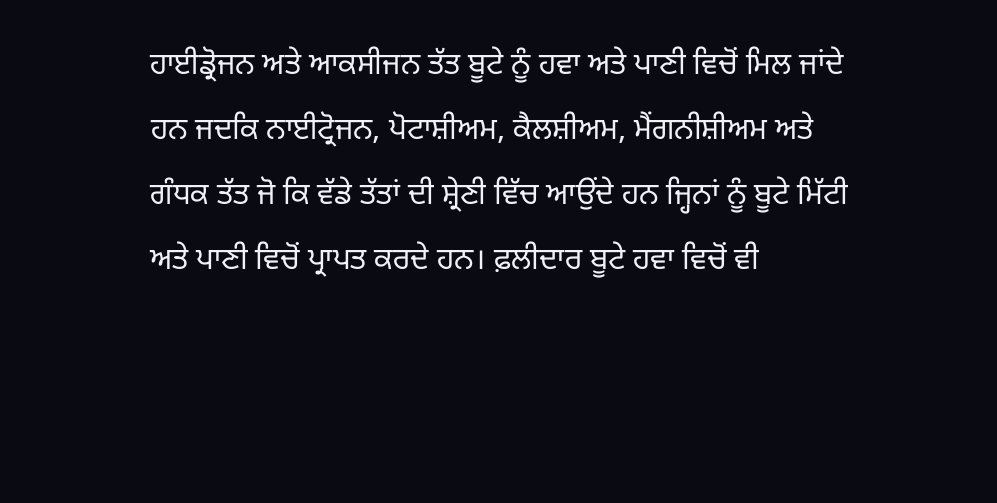ਹਾਈਡ੍ਰੋਜਨ ਅਤੇ ਆਕਸੀਜਨ ਤੱਤ ਬੂਟੇ ਨੂੰ ਹਵਾ ਅਤੇ ਪਾਣੀ ਵਿਚੋਂ ਮਿਲ ਜਾਂਦੇ ਹਨ ਜਦਕਿ ਨਾਈਟ੍ਰੋਜਨ, ਪੋਟਾਸ਼ੀਅਮ, ਕੈਲਸ਼ੀਅਮ, ਮੈਂਗਨੀਸ਼ੀਅਮ ਅਤੇ ਗੰਧਕ ਤੱਤ ਜੋ ਕਿ ਵੱਡੇ ਤੱਤਾਂ ਦੀ ਸ਼੍ਰੇਣੀ ਵਿੱਚ ਆਉਂਦੇ ਹਨ ਜ੍ਹਿਨਾਂ ਨੂੰ ਬੂਟੇ ਮਿੱਟੀ ਅਤੇ ਪਾਣੀ ਵਿਚੋਂ ਪ੍ਰਾਪਤ ਕਰਦੇ ਹਨ। ਫ਼ਲੀਦਾਰ ਬੂਟੇ ਹਵਾ ਵਿਚੋਂ ਵੀ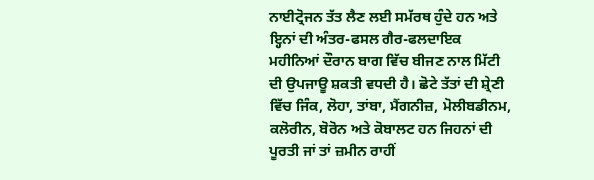ਨਾਈਟ੍ਰੋਜਨ ਤੱਤ ਲੈਣ ਲਈ ਸਮੱਰਥ ਹੁੰਦੇ ਹਨ ਅਤੇ ਇ੍ਹਨਾਂ ਦੀ ਅੰਤਰ-ਫਸਲ ਗੈਰ-ਫਲਦਾਇਕ ਮਹੀਨਿਆਂ ਦੌਰਾਨ ਬਾਗ ਵਿੱਚ ਬੀਜਣ ਨਾਲ ਮਿੱਟੀ ਦੀ ਉਪਜਾਊ ਸ਼ਕਤੀ ਵਧਦੀ ਹੈ। ਛੋਟੇ ਤੱਤਾਂ ਦੀ ਸ਼੍ਰੇਣੀ ਵਿੱਚ ਜਿੰਕ, ਲੋਹਾ, ਤਾਂਬਾ, ਮੈਂਗਨੀਜ਼, ਮੋਲੀਬਡੀਨਮ, ਕਲੋਰੀਨ, ਬੋਰੋਨ ਅਤੇ ਕੋਬਾਲਟ ਹਨ ਜਿਹਨਾਂ ਦੀ ਪੂਰਤੀ ਜਾਂ ਤਾਂ ਜ਼ਮੀਨ ਰਾਹੀਂ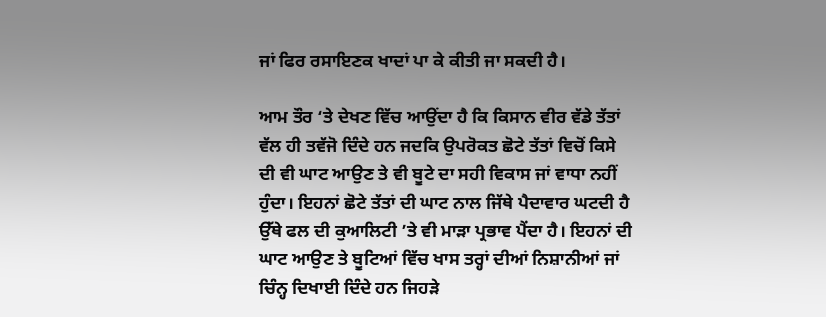ਜਾਂ ਫਿਰ ਰਸਾਇਣਕ ਖਾਦਾਂ ਪਾ ਕੇ ਕੀਤੀ ਜਾ ਸਕਦੀ ਹੈ।

ਆਮ ਤੌਰ ‘ਤੇ ਦੇਖਣ ਵਿੱਚ ਆਉਂਦਾ ਹੈ ਕਿ ਕਿਸਾਨ ਵੀਰ ਵੱਡੇ ਤੱਤਾਂ ਵੱਲ ਹੀ ਤਵੱਜੋ ਦਿੰਦੇ ਹਨ ਜਦਕਿ ਉਪਰੋਕਤ ਛੋਟੇ ਤੱਤਾਂ ਵਿਚੋਂ ਕਿਸੇ ਦੀ ਵੀ ਘਾਟ ਆਉਣ ਤੇ ਵੀ ਬੂਟੇ ਦਾ ਸਹੀ ਵਿਕਾਸ ਜਾਂ ਵਾਧਾ ਨਹੀਂ ਹੁੰਦਾ। ਇਹਨਾਂ ਛੋਟੇ ਤੱਤਾਂ ਦੀ ਘਾਟ ਨਾਲ ਜਿੱਥੇ ਪੈਦਾਵਾਰ ਘਟਦੀ ਹੈ ਉੱਥੇ ਫਲ ਦੀ ਕੁਆਲਿਟੀ ’ਤੇ ਵੀ ਮਾੜਾ ਪ੍ਰਭਾਵ ਪੈਂਦਾ ਹੈ। ਇਹਨਾਂ ਦੀ ਘਾਟ ਆਉਣ ਤੇ ਬੂਟਿਆਂ ਵਿੱਚ ਖਾਸ ਤਰ੍ਹਾਂ ਦੀਆਂ ਨਿਸ਼ਾਨੀਆਂ ਜਾਂ ਚਿੰਨ੍ਹ ਦਿਖਾਈ ਦਿੰਦੇ ਹਨ ਜਿਹੜੇ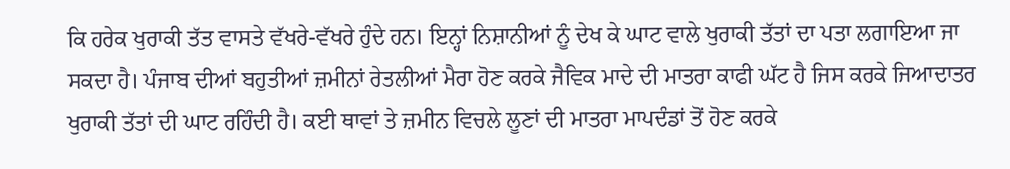ਕਿ ਹਰੇਕ ਖੁਰਾਕੀ ਤੱਤ ਵਾਸਤੇ ਵੱਖਰੇ-ਵੱਖਰੇ ਹੁੰਦੇ ਹਨ। ਇਨ੍ਹਾਂ ਨਿਸ਼ਾਨੀਆਂ ਨੂੰ ਦੇਖ ਕੇ ਘਾਟ ਵਾਲੇ ਖੁਰਾਕੀ ਤੱਤਾਂ ਦਾ ਪਤਾ ਲਗਾਇਆ ਜਾ ਸਕਦਾ ਹੈ। ਪੰਜਾਬ ਦੀਆਂ ਬਹੁਤੀਆਂ ਜ਼ਮੀਨਾਂ ਰੇਤਲੀਆਂ ਮੈਰਾ ਹੋਣ ਕਰਕੇ ਜੈਵਿਕ ਮਾਦੇ ਦੀ ਮਾਤਰਾ ਕਾਫੀ ਘੱਟ ਹੈ ਜਿਸ ਕਰਕੇ ਜਿਆਦਾਤਰ ਖੁਰਾਕੀ ਤੱਤਾਂ ਦੀ ਘਾਟ ਰਹਿੰਦੀ ਹੈ। ਕਈ ਥਾਵਾਂ ਤੇ ਜ਼ਮੀਨ ਵਿਚਲੇ ਲੂਣਾਂ ਦੀ ਮਾਤਰਾ ਮਾਪਦੰਡਾਂ ਤੋਂ ਹੋਣ ਕਰਕੇ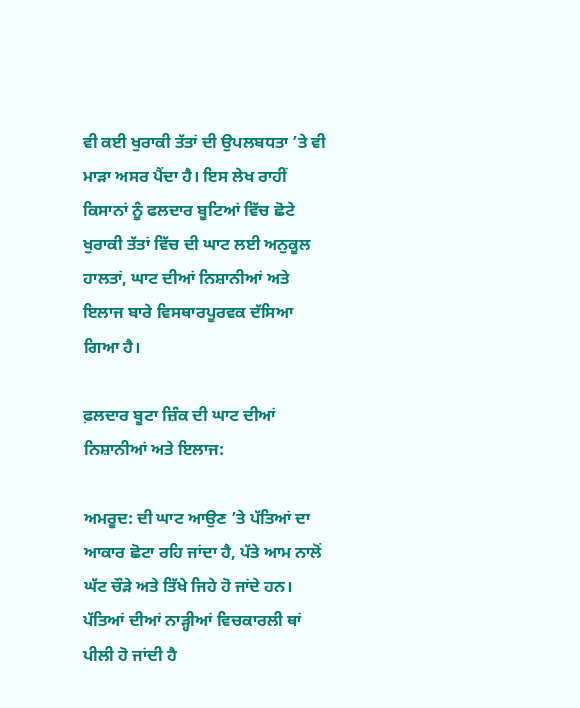ਵੀ ਕਈ ਖੁਰਾਕੀ ਤੱਤਾਂ ਦੀ ਉਪਲਬਧਤਾ ’ਤੇ ਵੀ ਮਾੜਾ ਅਸਰ ਪੈਂਦਾ ਹੈ। ਇਸ ਲੇਖ ਰਾਹੀਂ ਕਿਸਾਨਾਂ ਨੂੰ ਫਲਦਾਰ ਬੂਟਿਆਂ ਵਿੱਚ ਛੋਟੇ ਖੁਰਾਕੀ ਤੱਤਾਂ ਵਿੱਚ ਦੀ ਘਾਟ ਲਈ ਅਨੁਕੂਲ ਹਾਲਤਾਂ, ਘਾਟ ਦੀਆਂ ਨਿਸ਼ਾਨੀਆਂ ਅਤੇ ਇਲਾਜ ਬਾਰੇ ਵਿਸਥਾਰਪੂਰਵਕ ਦੱਸਿਆ ਗਿਆ ਹੈ।

ਫ਼ਲਦਾਰ ਬੂਟਾ ਜ਼ਿੰਕ ਦੀ ਘਾਟ ਦੀਆਂ ਨਿਸ਼ਾਨੀਆਂ ਅਤੇ ਇਲਾਜ:

ਅਮਰੂਦ: ਦੀ ਘਾਟ ਆਉਣ ’ਤੇ ਪੱਤਿਆਂ ਦਾ ਆਕਾਰ ਛੋਟਾ ਰਹਿ ਜਾਂਦਾ ਹੈ, ਪੱਤੇ ਆਮ ਨਾਲੋਂ ਘੱਟ ਚੌੜੇ ਅਤੇ ਤਿੱਖੇ ਜਿਹੇ ਹੋ ਜਾਂਦੇ ਹਨ। ਪੱਤਿਆਂ ਦੀਆਂ ਨਾੜ੍ਹੀਆਂ ਵਿਚਕਾਰਲੀ ਥਾਂ ਪੀਲੀ ਹੋ ਜਾਂਦੀ ਹੈ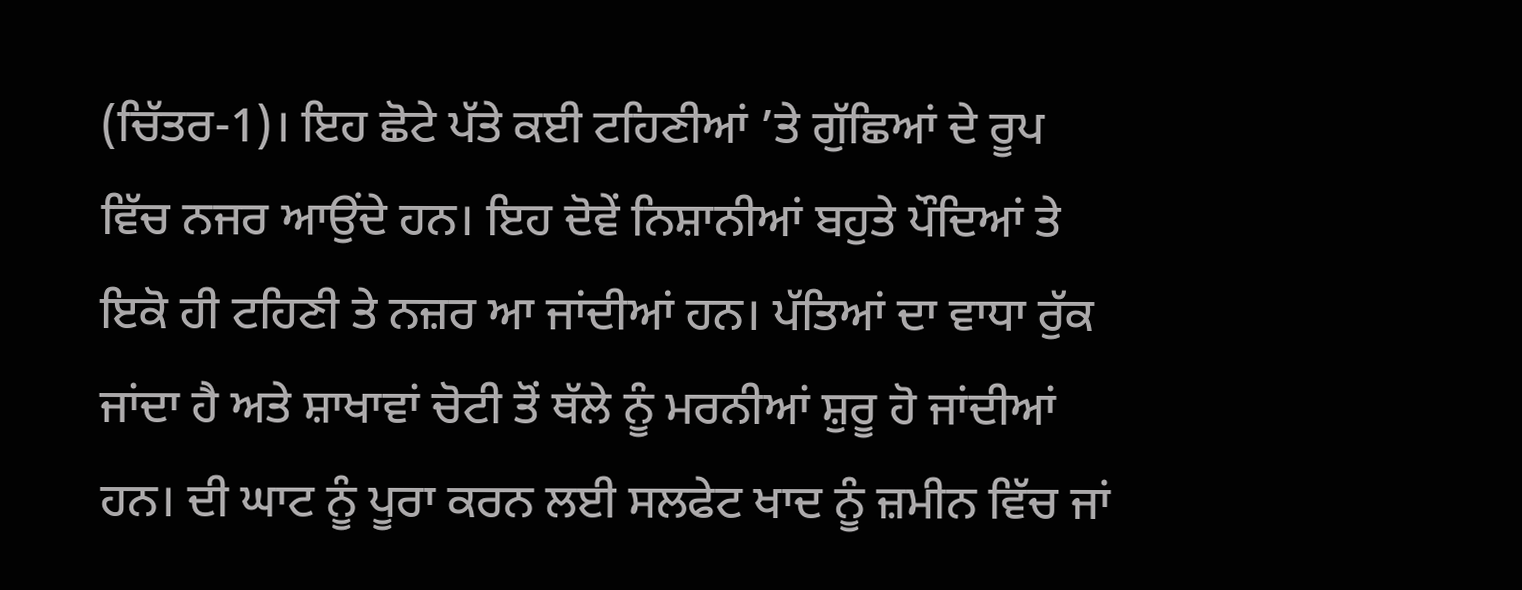(ਚਿੱਤਰ-1)। ਇਹ ਛੋਟੇ ਪੱਤੇ ਕਈ ਟਹਿਣੀਆਂ ’ਤੇ ਗੁੱਛਿਆਂ ਦੇ ਰੂਪ ਵਿੱਚ ਨਜਰ ਆਉਂਦੇ ਹਨ। ਇਹ ਦੋਵੇਂ ਨਿਸ਼ਾਨੀਆਂ ਬਹੁਤੇ ਪੌਦਿਆਂ ਤੇ ਇਕੋ ਹੀ ਟਹਿਣੀ ਤੇ ਨਜ਼ਰ ਆ ਜਾਂਦੀਆਂ ਹਨ। ਪੱਤਿਆਂ ਦਾ ਵਾਧਾ ਰੁੱਕ ਜਾਂਦਾ ਹੈ ਅਤੇ ਸ਼ਾਖਾਵਾਂ ਚੋਟੀ ਤੋਂ ਥੱਲੇ ਨੂੰ ਮਰਨੀਆਂ ਸ਼ੁਰੂ ਹੋ ਜਾਂਦੀਆਂ ਹਨ। ਦੀ ਘਾਟ ਨੂੰ ਪੂਰਾ ਕਰਨ ਲਈ ਸਲਫੇਟ ਖਾਦ ਨੂੰ ਜ਼ਮੀਨ ਵਿੱਚ ਜਾਂ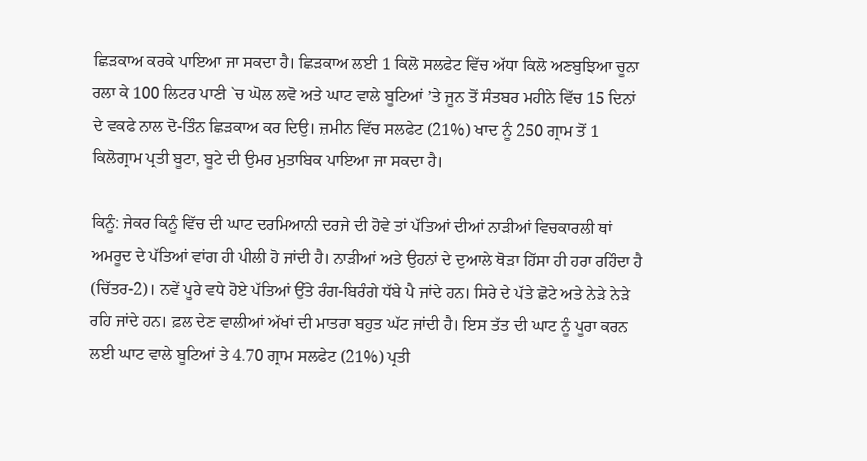ਛਿੜਕਾਅ ਕਰਕੇ ਪਾਇਆ ਜਾ ਸਕਦਾ ਹੈ। ਛਿੜਕਾਅ ਲਈ 1 ਕਿਲੋ ਸਲਫੇਟ ਵਿੱਚ ਅੱਧਾ ਕਿਲੋ ਅਣਬੁਝਿਆ ਚੂਨਾ ਰਲਾ ਕੇ 100 ਲਿਟਰ ਪਾਣੀ `ਚ ਘੋਲ ਲਵੋ ਅਤੇ ਘਾਟ ਵਾਲੇ ਬੂਟਿਆਂ ’ਤੇ ਜੂਨ ਤੋਂ ਸੰਤਬਰ ਮਹੀਨੇ ਵਿੱਚ 15 ਦਿਨਾਂ ਦੇ ਵਕਫੇ ਨਾਲ ਦੋ-ਤਿੰਨ ਛਿੜਕਾਅ ਕਰ ਦਿਉ। ਜ਼ਮੀਨ ਵਿੱਚ ਸਲਫੇਟ (21%) ਖਾਦ ਨੂੰ 250 ਗ੍ਰਾਮ ਤੋਂ 1 ਕਿਲੋਗ੍ਰਾਮ ਪ੍ਰਤੀ ਬੂਟਾ, ਬੂਟੇ ਦੀ ਉਮਰ ਮੁਤਾਬਿਕ ਪਾਇਆ ਜਾ ਸਕਦਾ ਹੈ।

ਕਿਨੂੰ: ਜੇਕਰ ਕਿਨੂੰ ਵਿੱਚ ਦੀ ਘਾਟ ਦਰਮਿਆਨੀ ਦਰਜੇ ਦੀ ਹੋਵੇ ਤਾਂ ਪੱਤਿਆਂ ਦੀਆਂ ਨਾੜੀਆਂ ਵਿਚਕਾਰਲੀ ਥਾਂ ਅਮਰੂਦ ਦੇ ਪੱਤਿਆਂ ਵਾਂਗ ਹੀ ਪੀਲੀ ਹੋ ਜਾਂਦੀ ਹੈ। ਨਾੜੀਆਂ ਅਤੇ ਉਹਨਾਂ ਦੇ ਦੁਆਲੇ ਥੋੜਾ ਹਿੱਸਾ ਹੀ ਹਰਾ ਰਹਿੰਦਾ ਹੈ (ਚਿੱਤਰ-2)। ਨਵੇਂ ਪੂਰੇ ਵਧੇ ਹੋਏ ਪੱਤਿਆਂ ਉੱਤੇ ਰੰਗ-ਬਿਰੰਗੇ ਧੱਬੇ ਪੈ ਜਾਂਦੇ ਹਨ। ਸਿਰੇ ਦੇ ਪੱਤੇ ਛੋਟੇ ਅਤੇ ਨੇੜੇ ਨੇੜੇ ਰਹਿ ਜਾਂਦੇ ਹਨ। ਫ਼ਲ ਦੇਣ ਵਾਲੀਆਂ ਅੱਖਾਂ ਦੀ ਮਾਤਰਾ ਬਹੁਤ ਘੱਟ ਜਾਂਦੀ ਹੈ। ਇਸ ਤੱਤ ਦੀ ਘਾਟ ਨੂੰ ਪੂਰਾ ਕਰਨ ਲਈ ਘਾਟ ਵਾਲੇ ਬੂਟਿਆਂ ਤੇ 4.70 ਗ੍ਰਾਮ ਸਲਫੇਟ (21%) ਪ੍ਰਤੀ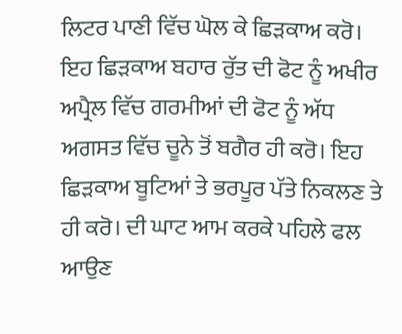ਲਿਟਰ ਪਾਣੀ ਵਿੱਚ ਘੋਲ ਕੇ ਛਿੜਕਾਅ ਕਰੋ। ਇਹ ਛਿੜਕਾਅ ਬਹਾਰ ਰੁੱਤ ਦੀ ਫੋਟ ਨੂੰ ਅਖੀਰ ਅਪ੍ਰੈਲ ਵਿੱਚ ਗਰਮੀਆਂ ਦੀ ਫੋਟ ਨੂੰ ਅੱਧ ਅਗਸਤ ਵਿੱਚ ਚੂਨੇ ਤੋਂ ਬਗੈਰ ਹੀ ਕਰੋ। ਇਹ ਛਿੜਕਾਅ ਬੂਟਿਆਂ ਤੇ ਭਰਪੂਰ ਪੱਤੇ ਨਿਕਲਣ ਤੇ ਹੀ ਕਰੋ। ਦੀ ਘਾਟ ਆਮ ਕਰਕੇ ਪਹਿਲੇ ਫਲ ਆਉਣ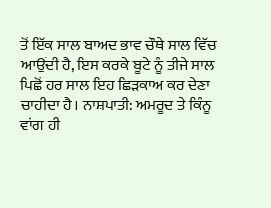ਤੋਂ ਇੱਕ ਸਾਲ ਬਾਅਦ ਭਾਵ ਚੌਥੇ ਸਾਲ ਵਿੱਚ ਆਉਂਦੀ ਹੈ, ਇਸ ਕਰਕੇ ਬੂਟੇ ਨੂੰ ਤੀਜੇ ਸਾਲ ਪਿਛੋਂ ਹਰ ਸਾਲ ਇਹ ਛਿੜਕਾਅ ਕਰ ਦੇਣਾ ਚਾਹੀਦਾ ਹੈ। ਨਾਸ਼ਪਾਤੀ: ਅਮਰੂਦ ਤੇ ਕਿੰਨੂ ਵਾਂਗ ਹੀ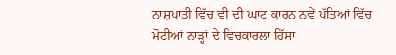ਨਾਸ਼ਪਾਤੀ ਵਿੱਚ ਵੀ ਦੀ ਘਾਟ ਕਾਰਨ ਨਵੇਂ ਪੱਤਿਆਂ ਵਿੱਚ ਮੋਟੀਆਂ ਨਾੜ੍ਹਾਂ ਦੇ ਵਿਚਕਾਰਲਾ ਹਿੱਸਾ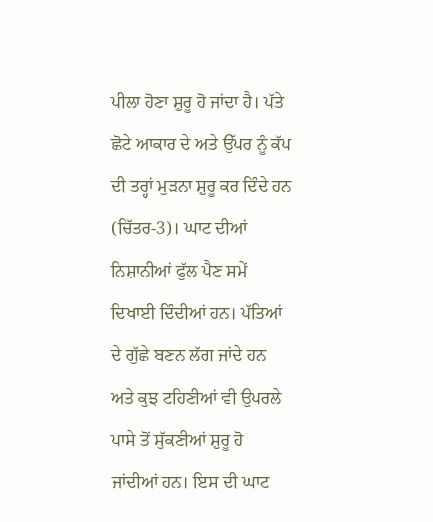ਪੀਲਾ ਹੋਣਾ ਸ਼ੁਰੂ ਹੋ ਜਾਂਦਾ ਹੈ। ਪੱਤੇ ਛੋਟੇ ਆਕਾਰ ਦੇ ਅਤੇ ਉੱਪਰ ਨੂੰ ਕੱਪ ਦੀ ਤਰ੍ਹਾਂ ਮੁੜਨਾ ਸ਼ੁਰੂ ਕਰ ਦਿੰਦੇ ਹਨ (ਚਿੱਤਰ-3)। ਘਾਟ ਦੀਆਂ ਨਿਸ਼ਾਨੀਆਂ ਫੁੱਲ ਪੈਣ ਸਮੇਂ ਦਿਖਾਈ ਦਿੰਦੀਆਂ ਹਨ। ਪੱਤਿਆਂ ਦੇ ਗੁੱਛੇ ਬਣਨ ਲੱਗ ਜਾਂਦੇ ਹਨ ਅਤੇ ਕੁਝ ਟਹਿਣੀਆਂ ਵੀ ਉਪਰਲੇ ਪਾਸੇ ਤੋਂ ਸੁੱਕਣੀਆਂ ਸ਼ੁਰੂ ਹੋ ਜਾਂਦੀਆਂ ਹਨ। ਇਸ ਦੀ ਘਾਟ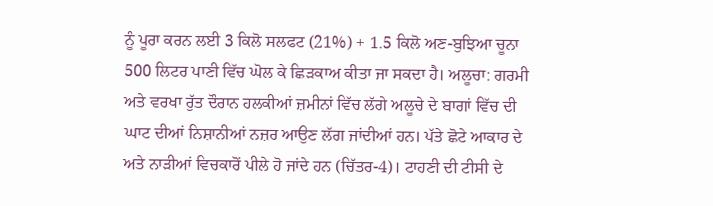ਨੂੰ ਪੂਰਾ ਕਰਨ ਲਈ 3 ਕਿਲੋ ਸਲਫਟ (21%) + 1.5 ਕਿਲੋ ਅਣ-ਬੁਝਿਆ ਚੂਨਾ 500 ਲਿਟਰ ਪਾਣੀ ਵਿੱਚ ਘੋਲ ਕੇ ਛਿੜਕਾਅ ਕੀਤਾ ਜਾ ਸਕਦਾ ਹੈ। ਅਲੂਚਾ: ਗਰਮੀ ਅਤੇ ਵਰਖਾ ਰੁੱਤ ਦੌਰਾਨ ਹਲਕੀਆਂ ਜ਼ਮੀਨਾਂ ਵਿੱਚ ਲੱਗੇ ਅਲੂਚੇ ਦੇ ਬਾਗਾਂ ਵਿੱਚ ਦੀ ਘਾਟ ਦੀਆਂ ਨਿਸ਼ਾਨੀਆਂ ਨਜ਼ਰ ਆਉਣ ਲੱਗ ਜਾਂਦੀਆਂ ਹਨ। ਪੱਤੇ ਛੋਟੇ ਆਕਾਰ ਦੇ ਅਤੇ ਨਾੜੀਆਂ ਵਿਚਕਾਰੋਂ ਪੀਲੇ ਹੋ ਜਾਂਦੇ ਹਨ (ਚਿੱਤਰ-4)। ਟਾਹਣੀ ਦੀ ਟੀਸੀ ਦੇ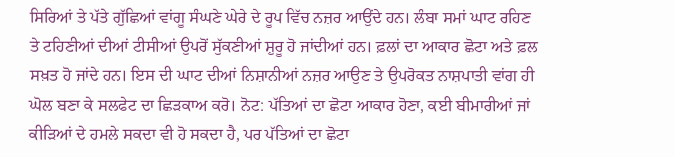ਸਿਰਿਆਂ ਤੇ ਪੱਤੇ ਗੁੱਛਿਆਂ ਵਾਂਗੂ ਸੰਘਣੇ ਘੇਰੇ ਦੇ ਰੂਪ ਵਿੱਚ ਨਜ਼ਰ ਆਉਂਦੇ ਹਨ। ਲੰਬਾ ਸਮਾਂ ਘਾਟ ਰਹਿਣ ਤੇ ਟਹਿਣੀਆਂ ਦੀਆਂ ਟੀਸੀਆਂ ਉਪਰੋਂ ਸੁੱਕਣੀਆਂ ਸ਼ੁਰੂ ਹੋ ਜਾਂਦੀਆਂ ਹਨ। ਫ਼ਲਾਂ ਦਾ ਆਕਾਰ ਛੋਟਾ ਅਤੇ ਫ਼ਲ ਸਖ਼ਤ ਹੋ ਜਾਂਦੇ ਹਨ। ਇਸ ਦੀ ਘਾਟ ਦੀਆਂ ਨਿਸ਼ਾਨੀਆਂ ਨਜ਼ਰ ਆਉਣ ਤੇ ਉਪਰੋਕਤ ਨਾਸ਼ਪਾਤੀ ਵਾਂਗ ਹੀ ਘੋਲ ਬਣਾ ਕੇ ਸਲਫੇਟ ਦਾ ਛਿੜਕਾਅ ਕਰੋ। ਨੋਟ: ਪੱਤਿਆਂ ਦਾ ਛੋਟਾ ਆਕਾਰ ਹੋਣਾ, ਕਈ ਬੀਮਾਰੀਆਂ ਜਾਂ ਕੀੜਿਆਂ ਦੇ ਹਮਲੇ ਸਕਦਾ ਵੀ ਹੋ ਸਕਦਾ ਹੈ, ਪਰ ਪੱਤਿਆਂ ਦਾ ਛੋਟਾ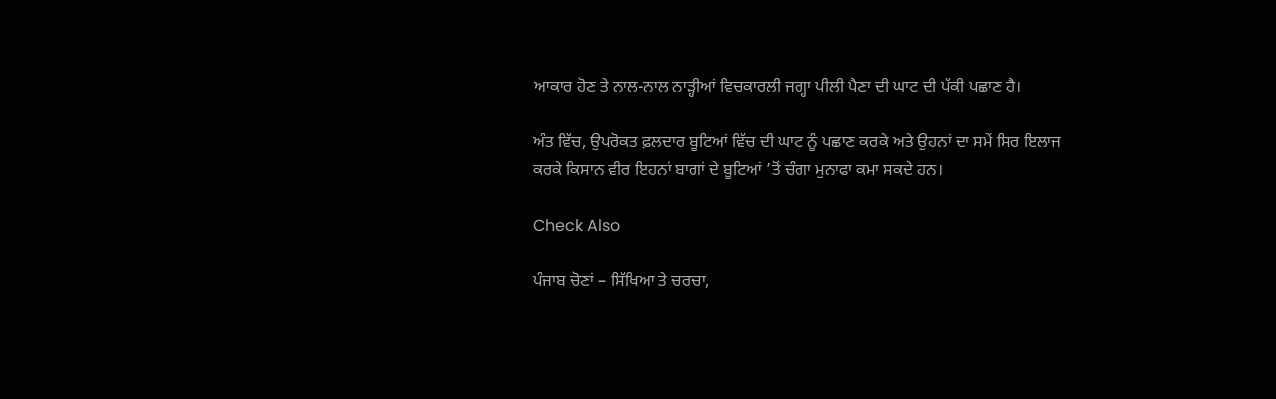ਆਕਾਰ ਹੋਣ ਤੇ ਨਾਲ-ਨਾਲ ਨਾੜ੍ਹੀਆਂ ਵਿਚਕਾਰਲੀ ਜਗ੍ਹਾ ਪੀਲੀ ਪੈਣਾ ਦੀ ਘਾਟ ਦੀ ਪੱਕੀ ਪਛਾਣ ਹੈ।

ਅੰਤ ਵਿੱਚ, ਉਪਰੋਕਤ ਫ਼ਲਦਾਰ ਬੂਟਿਆਂ ਵਿੱਚ ਦੀ ਘਾਟ ਨੂੰ ਪਛਾਣ ਕਰਕੇ ਅਤੇ ਉਹਨਾਂ ਦਾ ਸਮੇਂ ਸਿਰ ਇਲਾਜ ਕਰਕੇ ਕਿਸਾਨ ਵੀਰ ਇਹਨਾਂ ਬਾਗਾਂ ਦੇ ਬੂਟਿਆਂ ’ਤੋਂ ਚੰਗਾ ਮੁਨਾਫਾ ਕਮਾ ਸਕਦੇ ਹਨ।

Check Also

ਪੰਜਾਬ ਚੋਣਾਂ – ਸਿੱਖਿਆ ਤੇ ਚਰਚਾ,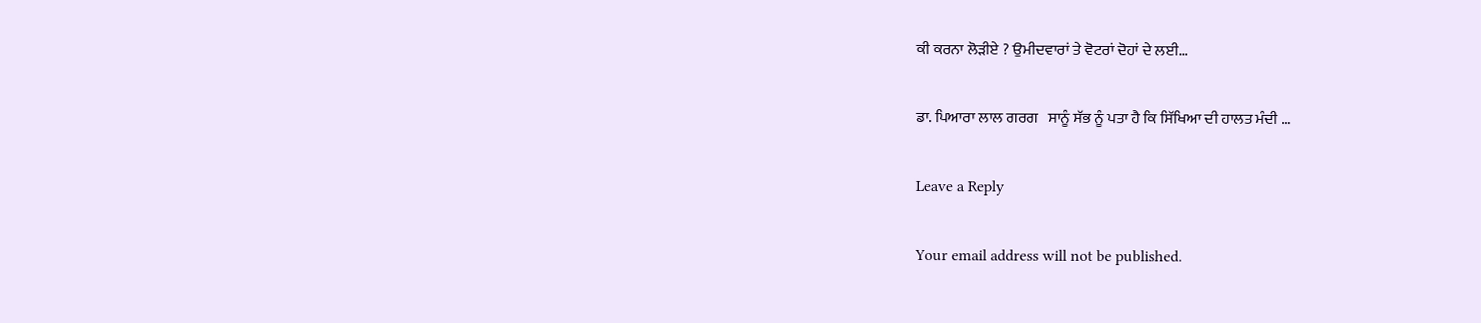ਕੀ ਕਰਨਾ ਲੋੜੀਏ ? ਉਮੀਦਵਾਰਾਂ ਤੇ ਵੋਟਰਾਂ ਦੋਹਾਂ ਦੇ ਲਈ…

ਡਾ. ਪਿਆਰਾ ਲਾਲ ਗਰਗ   ਸਾਨੂੰ ਸੱਭ ਨੂੰ ਪਤਾ ਹੈ ਕਿ ਸਿੱਖਿਆ ਦੀ ਹਾਲਤ ਮੰਦੀ …

Leave a Reply

Your email address will not be published.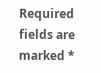Required fields are marked *